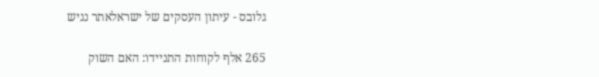גלובס - עיתון העסקים של ישראלאתר נגיש

265 אלף לקוחות התניידו: האם השוק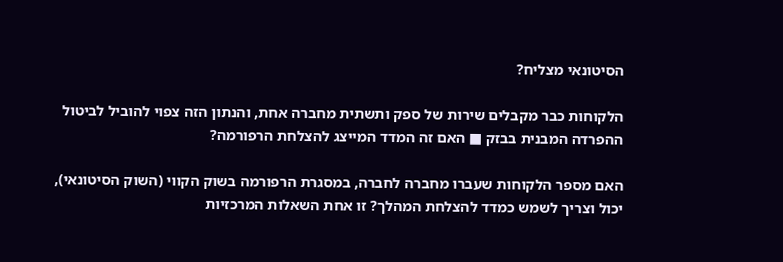הסיטונאי מצליח?

הלקוחות כבר מקבלים שירות של ספק ותשתית מחברה אחת, והנתון הזה צפוי להוביל לביטול ההפרדה המבנית בבזק ■ האם זה המדד המייצג להצלחת הרפורמה?

האם מספר הלקוחות שעברו מחברה לחברה, במסגרת הרפורמה בשוק הקווי (השוק הסיטונאי), יכול וצריך לשמש כמדד להצלחת המהלך? זו אחת השאלות המרכזיות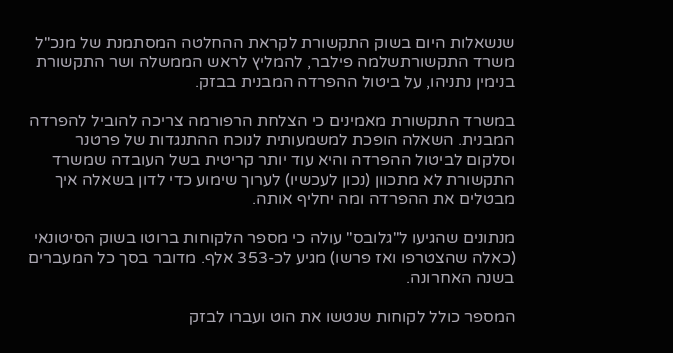שנשאלות היום בשוק התקשורת לקראת ההחלטה המסתמנת של מנכ"ל משרד התקשורתשלמה פילבר, להמליץ לראש הממשלה ושר התקשורת בנימין נתניהו, על ביטול ההפרדה המבנית בבזק.

במשרד התקשורת מאמינים כי הצלחת הרפורמה צריכה להוביל להפרדה המבנית. השאלה הופכת למשמעותית לנוכח ההתנגדות של פרטנר וסלקום לביטול ההפרדה והיא עוד יותר קריטית בשל העובדה שמשרד התקשורת לא מתכוון (נכון לעכשיו) לערוך שימוע כדי לדון בשאלה איך מבטלים את ההפרדה ומה יחליף אותה.

מנתונים שהגיעו ל"גלובס" עולה כי מספר הלקוחות ברוטו בשוק הסיטונאי (כאלה שהצטרפו ואז פרשו) מגיע לכ-353 אלף. מדובר בסך כל המעברים בשנה האחרונה.

המספר כולל לקוחות שנטשו את הוט ועברו לבזק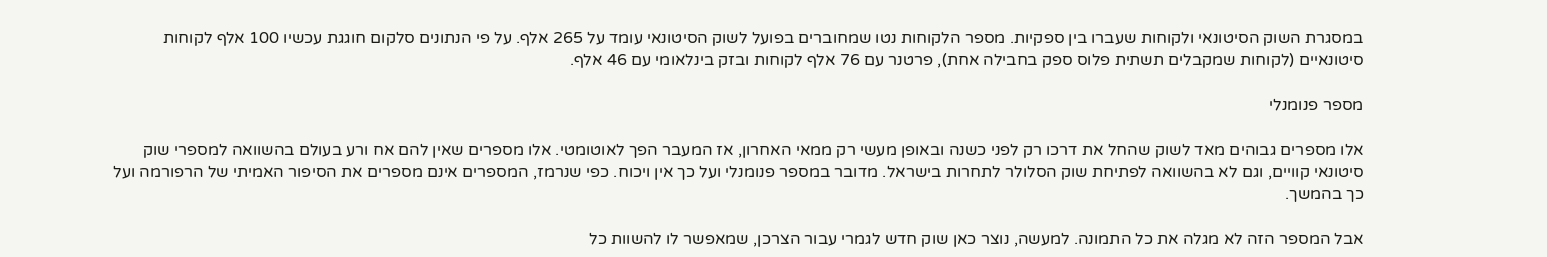במסגרת השוק הסיטונאי ולקוחות שעברו בין ספקיות. מספר הלקוחות נטו שמחוברים בפועל לשוק הסיטונאי עומד על 265 אלף. על פי הנתונים סלקום חוגגת עכשיו 100 אלף לקוחות סיטונאיים (לקוחות שמקבלים תשתית פלוס ספק בחבילה אחת), פרטנר עם 76 אלף לקוחות ובזק בינלאומי עם 46 אלף.

מספר פנומנלי

אלו מספרים גבוהים מאד לשוק שהחל את דרכו רק לפני כשנה ובאופן מעשי רק ממאי האחרון, אז המעבר הפך לאוטומטי. אלו מספרים שאין להם אח ורע בעולם בהשוואה למספרי שוק סיטונאי קוויים, וגם לא בהשוואה לפתיחת שוק הסלולר לתחרות בישראל. מדובר במספר פנומנלי ועל כך אין ויכוח. כפי שנרמז, המספרים אינם מספרים את הסיפור האמיתי של הרפורמה ועל כך בהמשך.

אבל המספר הזה לא מגלה את כל התמונה. למעשה, נוצר כאן שוק חדש לגמרי עבור הצרכן, שמאפשר לו להשוות כל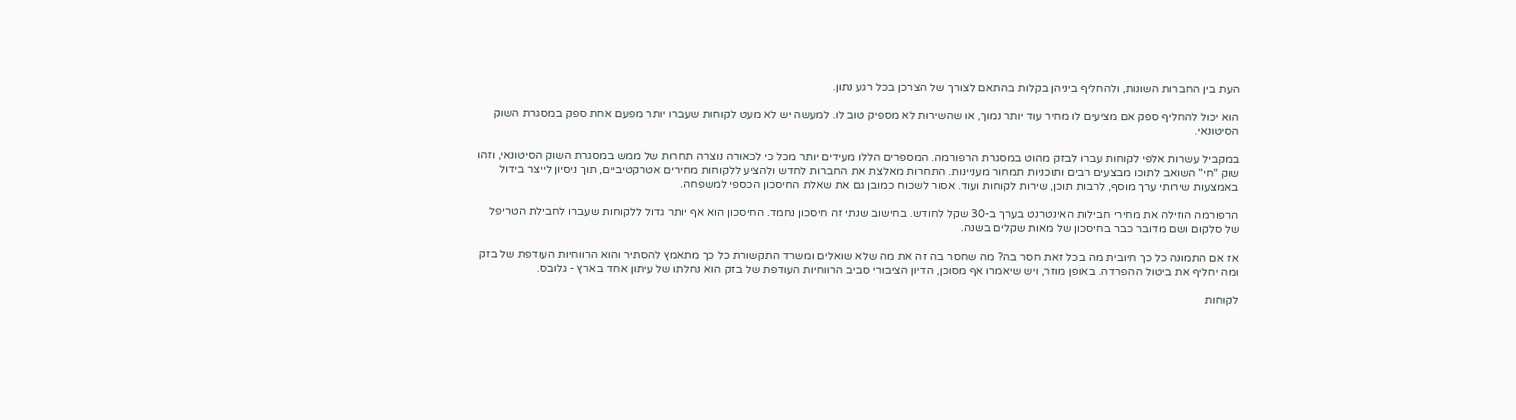העת בין החברות השונות, ולהחליף ביניהן בקלות בהתאם לצורך של הצרכן בכל רגע נתון.

הוא יכול להחליף ספק אם מציעים לו מחיר עוד יותר נמוך, או שהשירות לא מספיק טוב לו. למעשה יש לא מעט לקוחות שעברו יותר מפעם אחת ספק במסגרת השוק הסיטונאי.

במקביל עשרות אלפי לקוחות עברו לבזק מהוט במסגרת הרפורמה. המספרים הללו מעידים יותר מכל כי לכאורה נוצרה תחרות של ממש במסגרת השוק הסיטונאי, וזהו שוק "חי" השואב לתוכו מבצעים רבים ותוכניות תמחור מעניינות. התחרות מאלצת את החברות לחדש ולהציע ללקוחות מחירים אטרקטיביים, תוך ניסיון לייצר בידול באמצעות שירותי ערך מוסף, לרבות תוכן, שירות לקוחות ועוד. אסור לשכוח כמובן גם את שאלת החיסכון הכספי למשפחה.

הרפורמה הוזילה את מחירי חבילות האינטרנט בערך ב-30 שקל לחודש. בחישוב שנתי זה חיסכון נחמד. החיסכון הוא אף יותר גדול ללקוחות שעברו לחבילת הטריפל של סלקום ושם מדובר כבר בחיסכון של מאות שקלים בשנה.

אז אם התמונה כל כך חיובית מה בכל זאת חסר בה? מה שחסר בה זה את מה שלא שואלים ומשרד התקשורת כל כך מתאמץ להסתיר והוא הרווחיות העודפת של בזק ומה יחליף את ביטול ההפרדה. באופן מוזר, ויש שיאמרו אף מסוכן, הדיון הציבורי סביב הרווחיות העודפת של בזק הוא נחלתו של עיתון אחד בארץ - גלובס.

לקוחות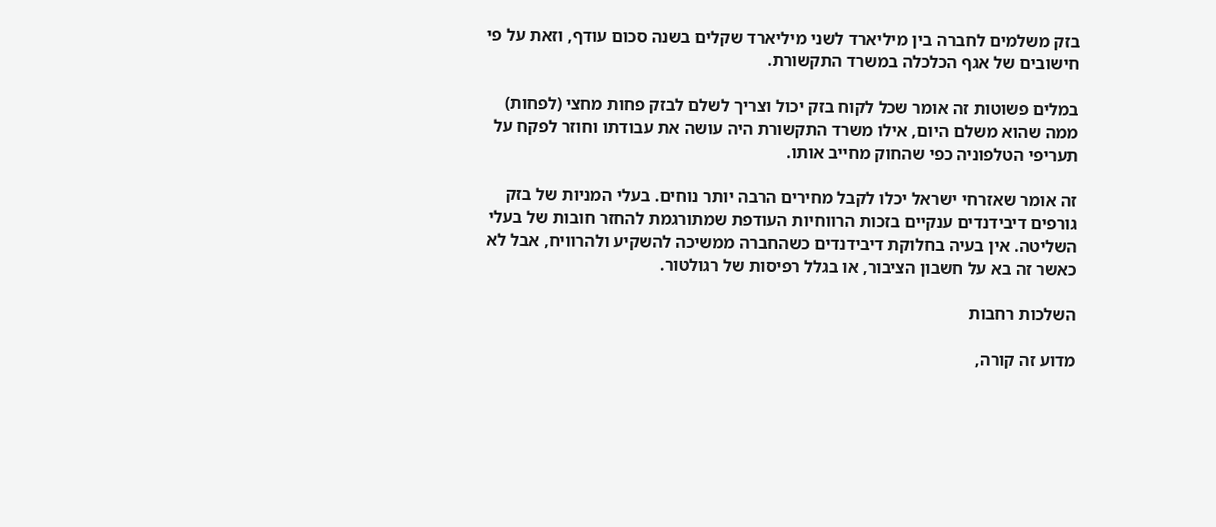בזק משלמים לחברה בין מיליארד לשני מיליארד שקלים בשנה סכום עודף, וזאת על פי חישובים של אגף הכלכלה במשרד התקשורת.

במלים פשוטות זה אומר שכל לקוח בזק יכול וצריך לשלם לבזק פחות מחצי (לפחות) ממה שהוא משלם היום, אילו משרד התקשורת היה עושה את עבודתו וחוזר לפקח על תעריפי הטלפוניה כפי שהחוק מחייב אותו.

זה אומר שאזרחי ישראל יכלו לקבל מחירים הרבה יותר נוחים. בעלי המניות של בזק גורפים דיבידנדים ענקיים בזכות הרווחיות העודפת שמתורגמת להחזר חובות של בעלי השליטה. אין בעיה בחלוקת דיבידנדים כשהחברה ממשיכה להשקיע ולהרוויח, אבל לא כאשר זה בא על חשבון הציבור, או בגלל רפיסות של רגולטור.

השלכות רחבות

מדוע זה קורה,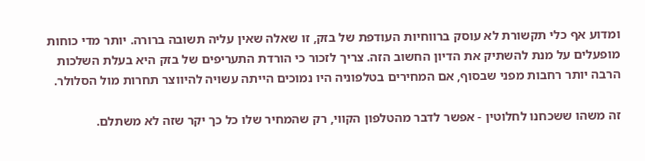ומדוע אף כלי תקשורת לא עוסק ברווחיות העודפת של בזק, זו שאלה שאין עליה תשובה ברורה. יותר מדי כוחות מופעלים על מנת להשתיק את הדיון החשוב הזה. צריך לזכור כי הורדת התעריפים של בזק היא בעלת השלכות הרבה יותר רחבות מפני שבסוף, אם המחירים בטלפוניה היו נמוכים הייתה עשויה להיווצר תחרות מול הסלולר.

זה משהו ששכחנו לחלוטין - אפשר לדבר מהטלפון הקווי, רק שהמחיר שלו כל כך יקר שזה לא משתלם.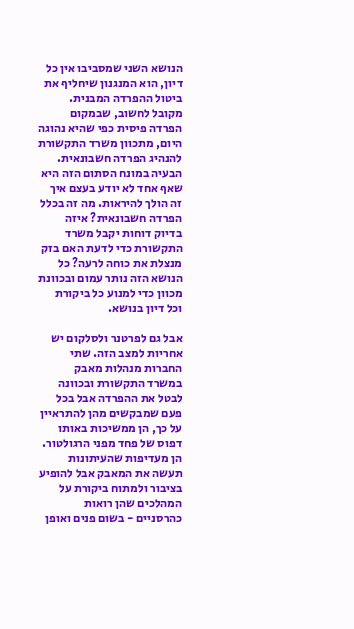הנושא השני שמסביבו אין כל דיון, הוא המנגנון שיחליף את ביטול ההפרדה המבנית. מקובל לחשוב, שבמקום הפרדה פיסית כפי שהיא נהוגה היום, מתכוון משרד התקשורת להנהיג הפרדה חשבונאית. הבעיה במונח הסתום הזה היא שאף אחד לא יודע בעצם איך זה הולך להיראות. מה זה בכלל הפרדה חשבונאית? איזה בדיוק דוחות יקבל משרד התקשורת כדי לדעת האם בזק מנצלת את כוחה לרעה? כל הנושא הזה נותר עמום ובכוונת מכוון כדי למנוע כל ביקורת וכל דיון בנושא.

אבל גם לפרטנר ולסלקום יש אחריות למצב הזה. שתי החברות מנהלות מאבק במשרד התקשורת ובכוונה לבטל את ההפרדה אבל בכל פעם שמבקשים מהן להתראיין על כך, הן ממשיכות באותו דפוס של פחד מפני הרגולטור. הן מעדיפות שהעיתונות תעשה את המאבק אבל להופיע בציבור ולמתוח ביקורת על המהלכים שהן רואות כהרסניים - בשום פנים ואופן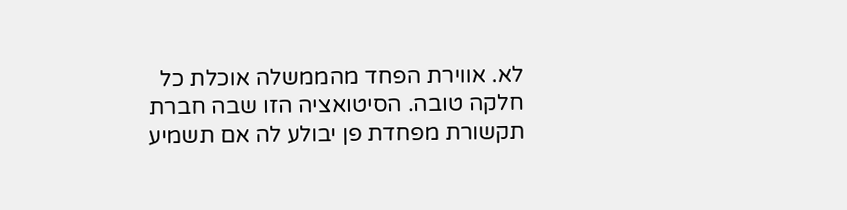לא. אווירת הפחד מהממשלה אוכלת כל חלקה טובה. הסיטואציה הזו שבה חברת תקשורת מפחדת פן יבולע לה אם תשמיע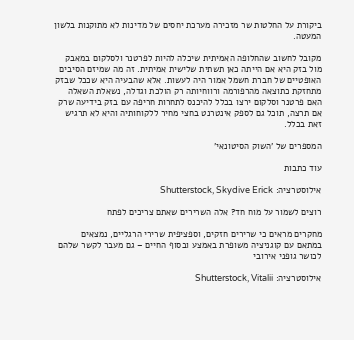ביקורת על החלטות שר מזכירה מערכת יחסים של מדינות לא מתוקנות בלשון המעטה.

מקובל לחשוב שהחלופה האמיתית שיכלה להיות לפרטנר ולסלקום במאבק מול בזק היא אם הייתה כאן תשתית שלישית אמיתית. זה מה שמיזם הסיבים האופטיים של חברת חשמל אמור היה לעשות. אלא שהבעיה היא שככל שבזק מתחזקת כתוצאה מהרפורמה ורווחיותה רק הולכת וגדלה, נשאלת השאלה האם פרטנר וסלקום ירצו בכלל להיכנס לתחרות חריפה עם בזק בידיעה שרק אם תרצה, תוכל גם לספק אינטרנט בחצי מחיר ללקוחותיה והיא לא תרגיש זאת בכלל.

המספרים של 'השוק הסיטונאי'

עוד כתבות

אילוסטרציה: Shutterstock, Skydive Erick

רוצים לשמור על מוח חד? אלה השרירים שאתם צריכים לפתח

מחקרים מראים כי שרירים חזקים, וספציפית שרירי הרגליים, נמצאים במתאם עם קוגניציה משופרת באמצע ובסוף החיים – גם מעבר לקשר שלהם לכושר גופני אירובי

אילוסטרציה: Shutterstock, Vitalii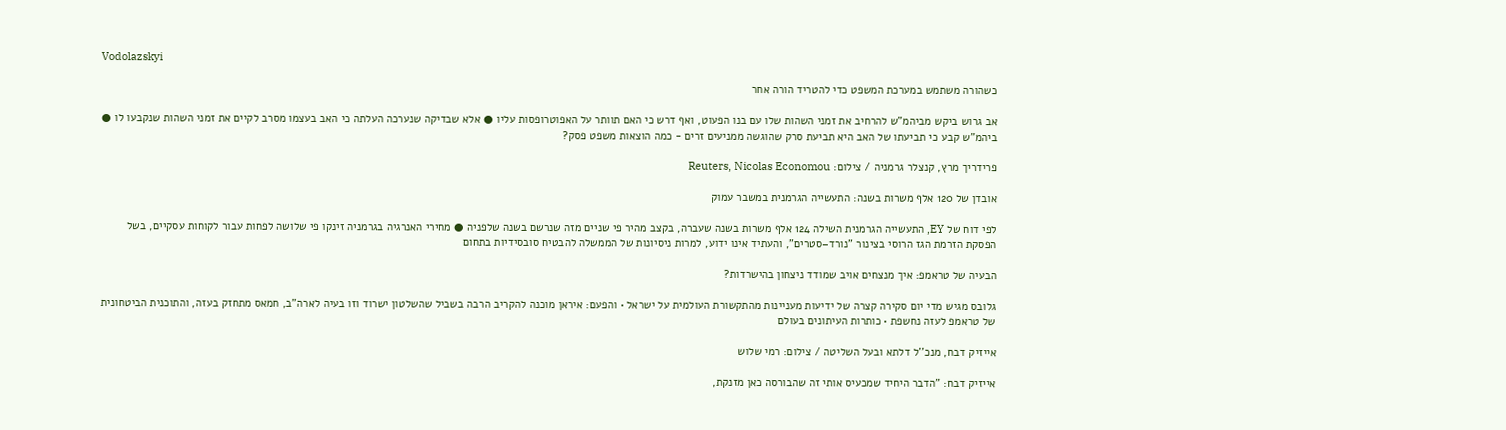Vodolazskyi

כשהורה משתמש במערכת המשפט כדי להטריד הורה אחר

אב גרוש ביקש מביהמ"ש להרחיב את זמני השהות שלו עם בנו הפעוט, ואף דרש כי האם תוותר על האפוטרופסות עליו ● אלא שבדיקה שנערכה העלתה כי האב בעצמו מסרב לקיים את זמני השהות שנקבעו לו ● ביהמ"ש קבע כי תביעתו של האב היא תביעת סרק שהוגשה ממניעים זרים - כמה הוצאות משפט פסק?

פרידריך מרץ, קנצלר גרמניה / צילום: Reuters, Nicolas Economou

אובדן של 120 אלף משרות בשנה: התעשייה הגרמנית במשבר עמוק

לפי דוח של EY, התעשייה הגרמנית השילה 124 אלף משרות בשנה שעברה, בקצב מהיר פי שניים מזה שנרשם בשנה שלפניה ● מחירי האנרגיה בגרמניה זינקו פי שלושה לפחות עבור לקוחות עסקיים, בשל הפסקת הזרמת הגז הרוסי בצינור "נורד–סטרים", והעתיד אינו ידוע, למרות ניסיונות של הממשלה להבטיח סובסידיות בתחום

הבעיה של טראמפ: איך מנצחים אויב שמודד ניצחון בהישרדות?

גלובס מגיש מדי יום סקירה קצרה של ידיעות מעניינות מהתקשורת העולמית על ישראל • והפעם: איראן מוכנה להקריב הרבה בשביל שהשלטון ישרוד וזו בעיה לארה"ב, חמאס מתחזק בעזה, והתוכנית הביטחונית של טראמפ לעזה נחשפת • כותרות העיתונים בעולם

אייזיק דבח, מנכ''ל דלתא ובעל השליטה / צילום: רמי שלוש

אייזיק דבח: "הדבר היחיד שמכעיס אותי זה שהבורסה כאן מזנקת,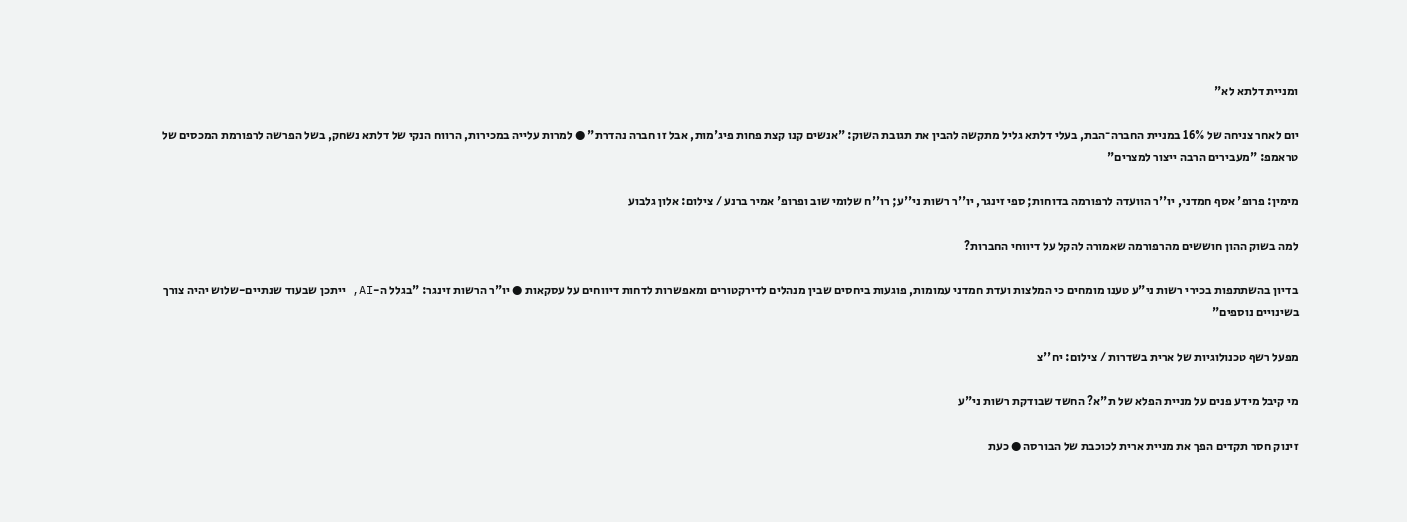ומניית דלתא לא"

יום לאחר צניחה של 16% במניית החברה־הבת, בעלי דלתא גליל מתקשה להבין את תגובת השוק: "אנשים קנו קצת פחות פיג'מות, אבל זו חברה נהדרת" ● למרות עלייה במכירות, הרווח הנקי של דלתא נשחק, בשל הפרשה לרפורמת המכסים של טראמפ: "מעבירים הרבה ייצור למצרים"

מימין: פרופ' אסף חמדני, יו''ר הוועדה לרפורמה בדוחות; ספי זינגר, יו''ר רשות ני''ע; רו''ח שלומי שוב ופרופ' אמיר ברנע / צילום: אלון גלבוע

למה בשוק ההון חוששים מהרפורמה שאמורה להקל על דיווחי החברות?

בדיון בהשתתפות בכירי רשות ני"ע טענו מומחים כי המלצות ועדת חמדני עמומות, פוגעות ביחסים שבין מנהלים לדירקטורים ומאפשרות לדחות דיווחים על עסקאות ● יו"ר הרשות זינגר: "בגלל ה-AI, ייתכן שבעוד שנתיים-שלוש יהיה צורך בשינויים נוספים"

מפעל רשף טכנולוגיות של ארית בשדרות / צילום: יח''צ

מי קיבל מידע פנים על מניית הפלא של ת"א? החשד שבודקת רשות ני"ע

זינוק חסר תקדים הפך את מניית ארית לכוכבת של הבורסה ● כעת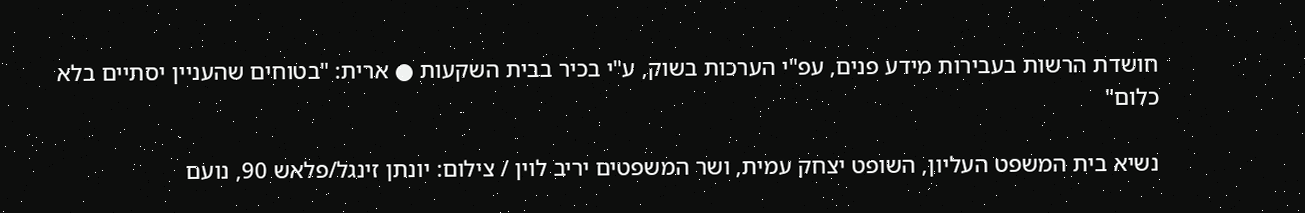חושדת הרשות בעבירות מידע פנים, עפ"י הערכות בשוק, ע"י בכיר בבית השקעות ● ארית: "בטוחים שהעניין יסתיים בלא כלום"

נשיא בית המשפט העליון, השופט יצחק עמית, ושר המשפטים יריב לוין / צילום: יונתן זינגל/פלאש 90, נועם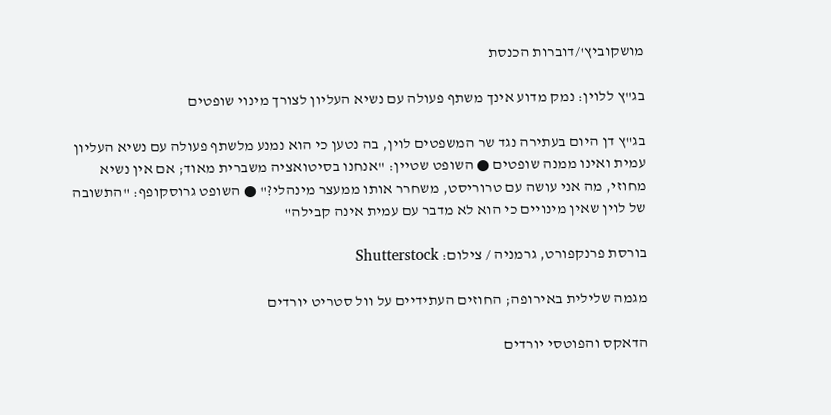מושקוביץ'/דוברות הכנסת

בג"ץ ללוין: נמק מדוע אינך משתף פעולה עם נשיא העליון לצורך מינוי שופטים

בג"ץ דן היום בעתירה נגד שר המשפטים לוין, בה נטען כי הוא נמנע מלשתף פעולה עם נשיא העליון עמית ואינו ממנה שופטים ● השופט שטיין: "אנחנו בסיטואציה משברית מאוד; אם אין נשיא מחוזי, מה אני עושה עם טרוריסט, משחרר אותו ממעצר מינהלי?" ● השופט גרוסקופף: "התשובה של לוין שאין מינויים כי הוא לא מדבר עם עמית אינה קבילה"

בורסת פרנקפורט, גרמניה / צילום: Shutterstock

מגמה שלילית באירופה; החוזים העתידיים על וול סטריט יורדים

הדאקס והפוטסי יורדים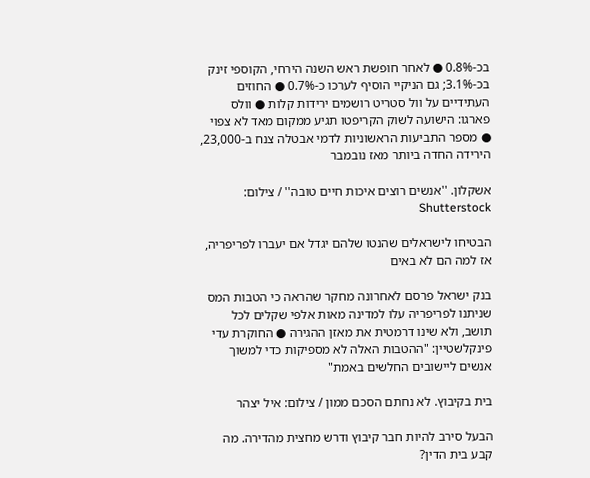בכ-0.8% ● לאחר חופשת ראש השנה הירחי, הקוספי זינק בכ-3.1%; גם הניקיי הוסיף לערכו כ-0.7% ● החוזים העתידיים על וול סטריט רושמים ירידות קלות ● וולס פארגו: הישועה לשוק הקריפטו תגיע ממקום מאד לא צפוי ● מספר התביעות הראשוניות לדמי אבטלה צנח ב-23,000, הירידה החדה ביותר מאז נובמבר

אשקלון. ''אנשים רוצים איכות חיים טובה'' / צילום: Shutterstock

הבטיחו לישראלים שהנטו שלהם יגדל אם יעברו לפריפריה, אז למה הם לא באים

בנק ישראל פרסם לאחרונה מחקר שהראה כי הטבות המס שניתנו לפריפריה עלו למדינה מאות אלפי שקלים לכל תושב, ולא שינו דרמטית את מאזן ההגירה ● החוקרת עדי פינקלשטיין: "ההטבות האלה לא מספיקות כדי למשוך אנשים ליישובים החלשים באמת"

בית בקיבוץ. לא נחתם הסכם ממון / צילום: איל יצהר

הבעל סירב להיות חבר קיבוץ ודרש מחצית מהדירה. מה קבע בית הדין?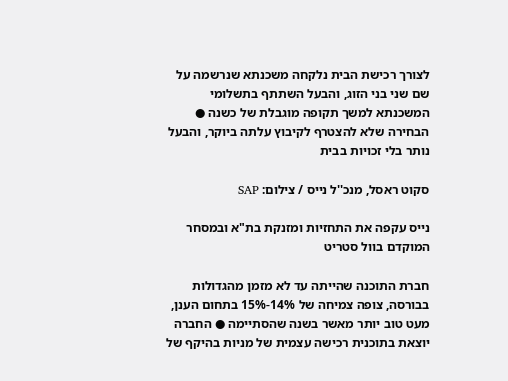לצורך רכישת הבית נלקחה משכנתא שנרשמה על שם שני בני הזוג, והבעל השתתף בתשלומי המשכנתא למשך תקופה מוגבלת של כשנה ● הבחירה שלא להצטרף לקיבוץ עלתה ביוקר, והבעל נותר בלי זכויות בבית

סקוט ראסל, מנכ''ל נייס / צילום: SAP

נייס עקפה את התחזיות ומזנקת בת"א ובמסחר המוקדם בוול סטריט

חברת התוכנה שהייתה עד לא מזמן מהגדולות בבורסה, צופה צמיחה של 14%-15% בתחום הענן, מעט טוב יותר מאשר בשנה שהסתיימה ● החברה יוצאת בתוכנית רכישה עצמית של מניות בהיקף של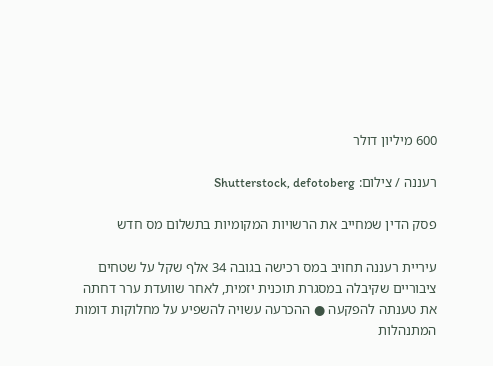600 מיליון דולר

רעננה / צילום: Shutterstock, defotoberg

פסק הדין שמחייב את הרשויות המקומיות בתשלום מס חדש

עיריית רעננה תחויב במס רכישה בגובה 34 אלף שקל על שטחים ציבוריים שקיבלה במסגרת תוכנית יזמית, לאחר שוועדת ערר דחתה את טענתה להפקעה ● ההכרעה עשויה להשפיע על מחלוקות דומות המתנהלות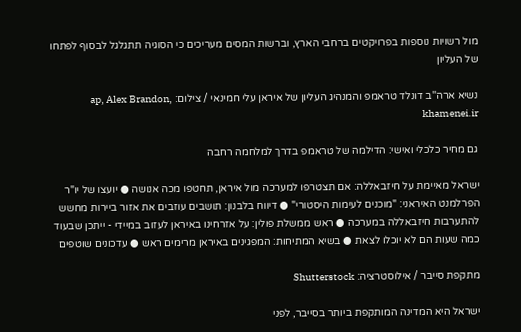מול רשויות נוספות בפרויקטים ברחבי הארץ, וברשות המסים מעריכים כי הסוגיה תתגלגל לבסוף לפתחו של העליון

נשיא ארה''ב דונלד טראמפ והמנהיג העליון של איראן עלי חמינאי / צילום: ap, Alex Brandon, khamenei.ir

גם מחיר כלכלי ואישי: הדילמה של טראמפ בדרך למלחמה רחבה

ישראל מאיימת על חיזבאללה: אם תצטרפו למערכה מול איראן, תחטפו מכה אנושה ● יועצו של יו"ר הפרלמנט האיראני: "מוכנים לעימות היסטורי" ● דיווח בלבנון: תושבים עוזבים את אזור ביירות מחשש להתערבות חיזבאללה במערכה ● ראש ממשלת פולין: על אזרחינו באיראן לעזוב במיידי - ייתכן שבעוד כמה שעות הם לא יוכלו לצאת ● בשיא המתיחות: המפגינים באיראן מרימים ראש ● עדכונים שוטפים

מתקפת סייבר / אילוסטרציה: Shutterstock

ישראל היא המדינה המותקפת ביותר בסייבר, לפני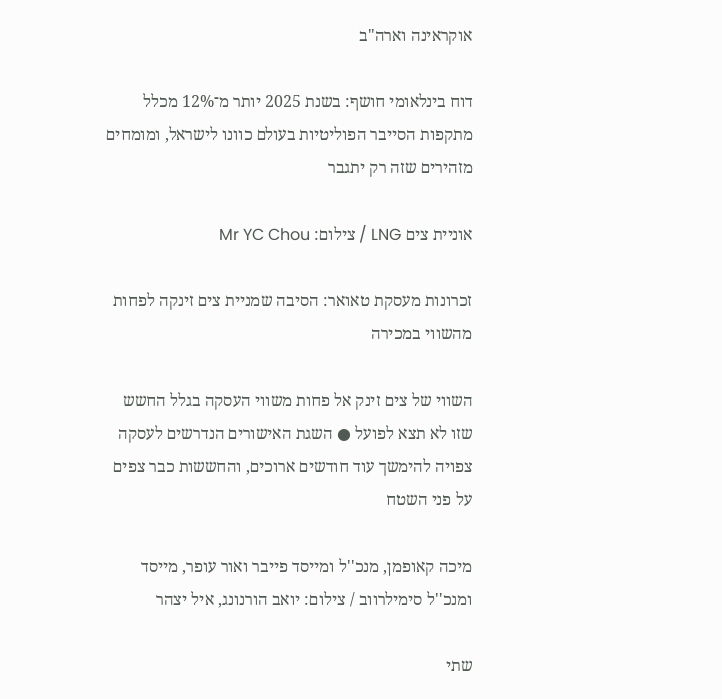אוקראינה וארה"ב

דוח בינלאומי חושף: בשנת 2025 יותר מ־12% מכלל מתקפות הסייבר הפוליטיות בעולם כוונו לישראל, ומומחים מזהירים שזה רק יתגבר

אוניית צים LNG / צילום: Mr YC Chou

זכרונות מעסקת טאואר: הסיבה שמניית צים זינקה לפחות מהשווי במכירה

השווי של צים זינק אל פחות משווי העסקה בגלל החשש שזו לא תצא לפועל ● השגת האישורים הנדרשים לעסקה צפויה להימשך עוד חודשים ארוכים, והחששות כבר צפים על פני השטח

מיכה קאופמן, מנכ''ל ומייסד פייבר ואור עופר, מייסד ומנכ''ל סימילרווב / צילום: יואב הורנונג, איל יצהר

שתי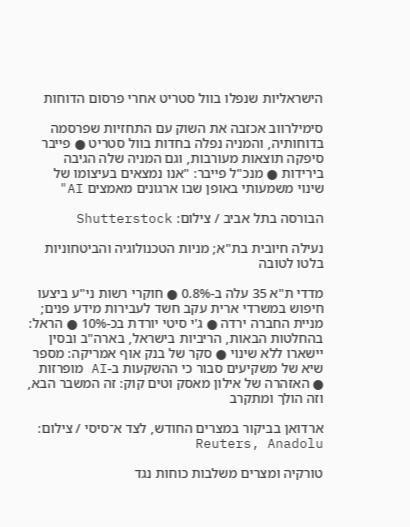הישראליות שנפלו בוול סטריט אחרי פרסום הדוחות

סימילרווב אכזבה את השוק עם התחזיות שפרסמה בדוחותיה, והמניה נפלה בחדות בוול סטריט ● פייבר סיפקה תוצאות מעורבות, וגם המניה שלה הגיבה בירידות ● מנכ"ל פייבר: "אנו נמצאים בעיצומו של שינוי משמעותי באופן שבו ארגונים מאמצים AI"

הבורסה בתל אביב / צילום: Shutterstock

נעילה חיובית בת"א; מניות הטכנולוגיה והביטחוניות בלטו לטובה

מדדי ת"א 35 עלה ב-0.8% ● חוקרי רשות ני"ע ביצעו חיפוש במשרדי ארית עקב חשד לעבירות מידע פנים; מניית החברה ירדה ● ג'י סיטי יורדת בכ-10% ● הראל: בהחלטות הבאות, הריביות בישראל, בארה"ב ובסין יישארו ללא שינוי ● סקר של בנק אוף אמריקה: מספר שיא של משקיעים סבור כי ההשקעות ב-AI מופרזות ● האזהרה של אילון מאסק וטים קוק: זה המשבר הבא, וזה הולך ומתקרב

ארדואן בביקור במצרים החודש, לצד א־סיסי / צילום: Reuters, Anadolu

טורקיה ומצרים משלבות כוחות נגד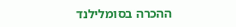ההכרה בסומלילנד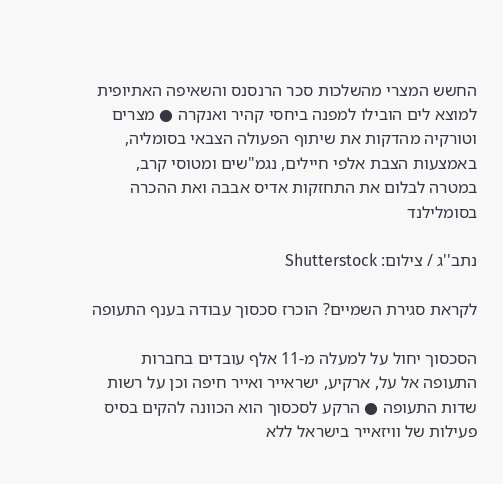החשש המצרי מהשלכות סכר הרנסנס והשאיפה האתיופית למוצא לים הובילו למפנה ביחסי קהיר ואנקרה ● מצרים וטורקיה מהדקות את שיתוף הפעולה הצבאי בסומליה, באמצעות הצבת אלפי חיילים, נגמ"שים ומטוסי קרב, במטרה לבלום את התחזקות אדיס אבבה ואת ההכרה בסומלילנד

נתב''ג / צילום: Shutterstock

לקראת סגירת השמיים? הוכרז סכסוך עבודה בענף התעופה

הסכסוך יחול על למעלה מ-11 אלף עובדים בחברות התעופה אל על, ארקיע, ישראייר ואייר חיפה וכן על רשות שדות התעופה ● הרקע לסכסוך הוא הכוונה להקים בסיס פעילות של וויזאייר בישראל ללא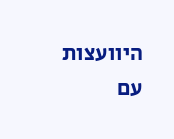היוועצות עם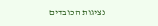נציגות הכובדים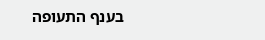בענף התעופה